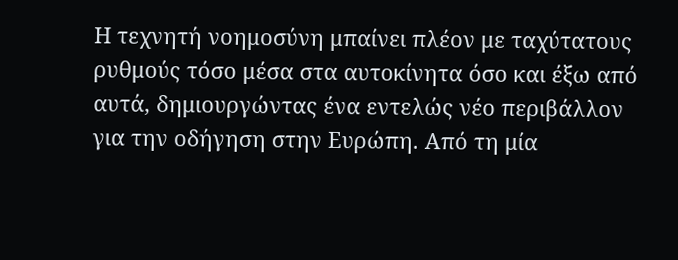Η τεχνητή νοημοσύνη μπαίνει πλέον με ταχύτατους ρυθμούς τόσο μέσα στα αυτοκίνητα όσο και έξω από αυτά, δημιουργώντας ένα εντελώς νέο περιβάλλον για την οδήγηση στην Ευρώπη. Από τη μία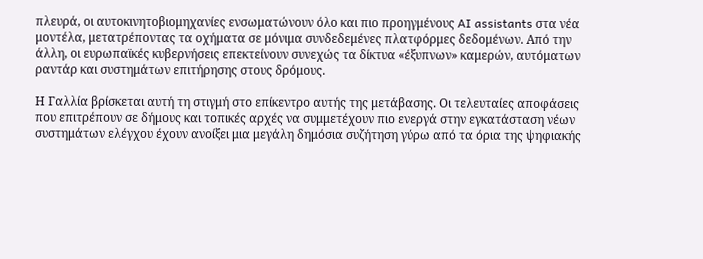πλευρά, οι αυτοκινητοβιομηχανίες ενσωματώνουν όλο και πιο προηγμένους AI assistants στα νέα μοντέλα, μετατρέποντας τα οχήματα σε μόνιμα συνδεδεμένες πλατφόρμες δεδομένων. Από την άλλη, οι ευρωπαϊκές κυβερνήσεις επεκτείνουν συνεχώς τα δίκτυα «έξυπνων» καμερών, αυτόματων ραντάρ και συστημάτων επιτήρησης στους δρόμους.

Η Γαλλία βρίσκεται αυτή τη στιγμή στο επίκεντρο αυτής της μετάβασης. Οι τελευταίες αποφάσεις που επιτρέπουν σε δήμους και τοπικές αρχές να συμμετέχουν πιο ενεργά στην εγκατάσταση νέων συστημάτων ελέγχου έχουν ανοίξει μια μεγάλη δημόσια συζήτηση γύρω από τα όρια της ψηφιακής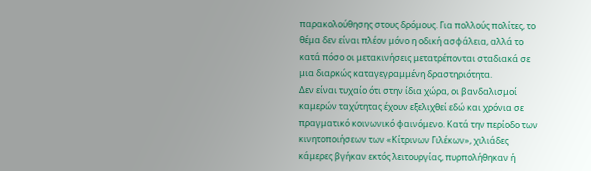παρακολούθησης στους δρόμους. Για πολλούς πολίτες, το θέμα δεν είναι πλέον μόνο η οδική ασφάλεια, αλλά το κατά πόσο οι μετακινήσεις μετατρέπονται σταδιακά σε μια διαρκώς καταγεγραμμένη δραστηριότητα.
Δεν είναι τυχαίο ότι στην ίδια χώρα, οι βανδαλισμοί καμερών ταχύτητας έχουν εξελιχθεί εδώ και χρόνια σε πραγματικό κοινωνικό φαινόμενο. Κατά την περίοδο των κινητοποιήσεων των «Κίτρινων Γιλέκων», χιλιάδες κάμερες βγήκαν εκτός λειτουργίας, πυρπολήθηκαν ή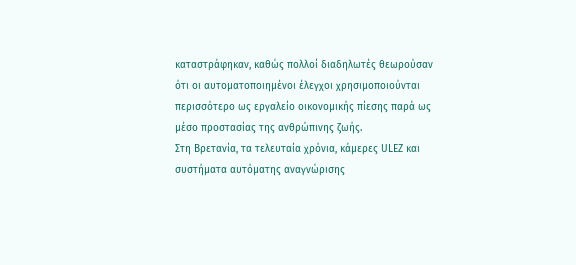καταστράφηκαν, καθώς πολλοί διαδηλωτές θεωρούσαν ότι οι αυτοματοποιημένοι έλεγχοι χρησιμοποιούνται περισσότερο ως εργαλείο οικονομικής πίεσης παρά ως μέσο προστασίας της ανθρώπινης ζωής.
Στη Βρετανία, τα τελευταία χρόνια, κάμερες ULEZ και συστήματα αυτόματης αναγνώρισης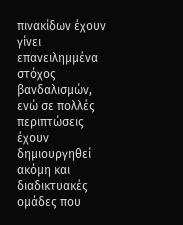πινακίδων έχουν γίνει επανειλημμένα στόχος βανδαλισμών, ενώ σε πολλές περιπτώσεις έχουν δημιουργηθεί ακόμη και διαδικτυακές ομάδες που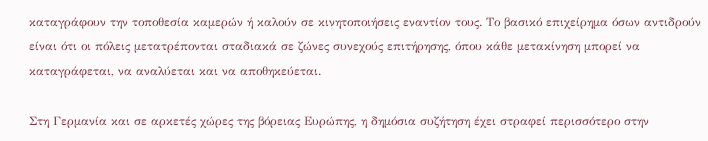καταγράφουν την τοποθεσία καμερών ή καλούν σε κινητοποιήσεις εναντίον τους. Το βασικό επιχείρημα όσων αντιδρούν είναι ότι οι πόλεις μετατρέπονται σταδιακά σε ζώνες συνεχούς επιτήρησης, όπου κάθε μετακίνηση μπορεί να καταγράφεται, να αναλύεται και να αποθηκεύεται.

Στη Γερμανία και σε αρκετές χώρες της βόρειας Ευρώπης, η δημόσια συζήτηση έχει στραφεί περισσότερο στην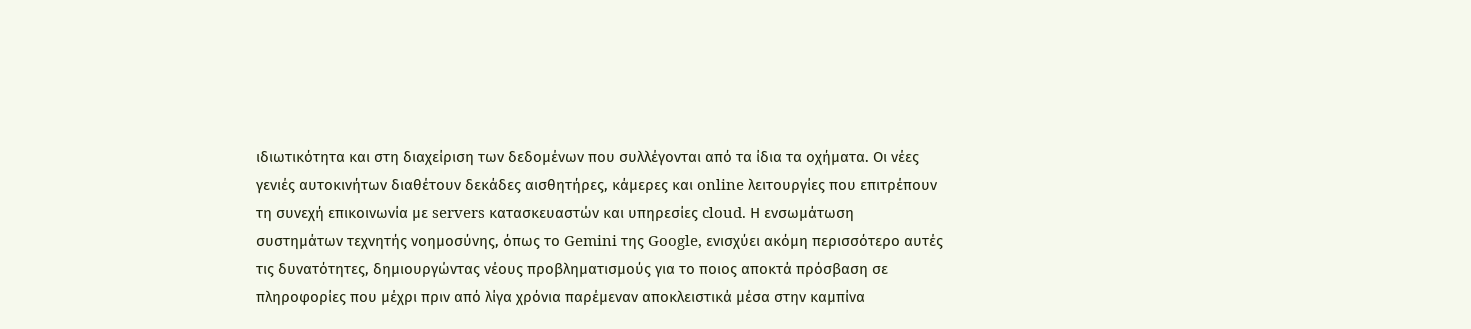ιδιωτικότητα και στη διαχείριση των δεδομένων που συλλέγονται από τα ίδια τα οχήματα. Οι νέες γενιές αυτοκινήτων διαθέτουν δεκάδες αισθητήρες, κάμερες και online λειτουργίες που επιτρέπουν τη συνεχή επικοινωνία με servers κατασκευαστών και υπηρεσίες cloud. Η ενσωμάτωση συστημάτων τεχνητής νοημοσύνης, όπως το Gemini της Google, ενισχύει ακόμη περισσότερο αυτές τις δυνατότητες, δημιουργώντας νέους προβληματισμούς για το ποιος αποκτά πρόσβαση σε πληροφορίες που μέχρι πριν από λίγα χρόνια παρέμεναν αποκλειστικά μέσα στην καμπίνα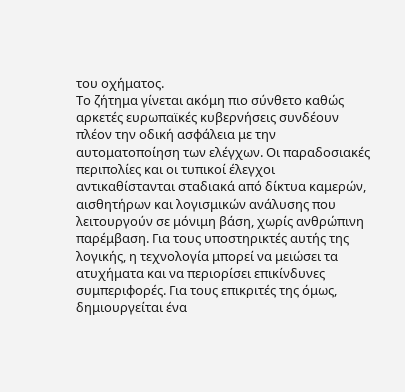του οχήματος.
Το ζήτημα γίνεται ακόμη πιο σύνθετο καθώς αρκετές ευρωπαϊκές κυβερνήσεις συνδέουν πλέον την οδική ασφάλεια με την αυτοματοποίηση των ελέγχων. Οι παραδοσιακές περιπολίες και οι τυπικοί έλεγχοι αντικαθίστανται σταδιακά από δίκτυα καμερών, αισθητήρων και λογισμικών ανάλυσης που λειτουργούν σε μόνιμη βάση, χωρίς ανθρώπινη παρέμβαση. Για τους υποστηρικτές αυτής της λογικής, η τεχνολογία μπορεί να μειώσει τα ατυχήματα και να περιορίσει επικίνδυνες συμπεριφορές. Για τους επικριτές της όμως, δημιουργείται ένα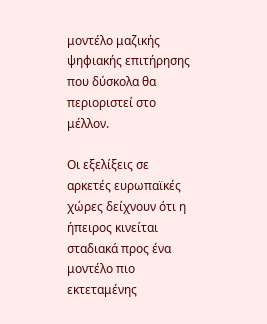μοντέλο μαζικής ψηφιακής επιτήρησης που δύσκολα θα περιοριστεί στο μέλλον.

Οι εξελίξεις σε αρκετές ευρωπαϊκές χώρες δείχνουν ότι η ήπειρος κινείται σταδιακά προς ένα μοντέλο πιο εκτεταμένης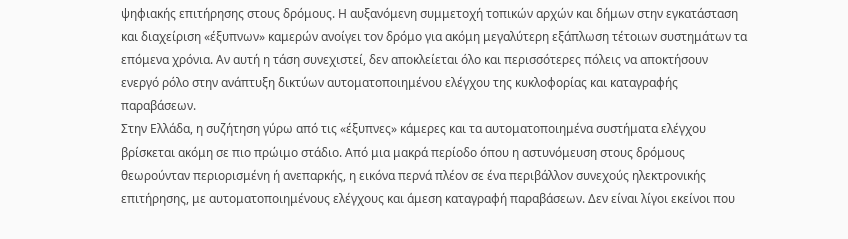ψηφιακής επιτήρησης στους δρόμους. Η αυξανόμενη συμμετοχή τοπικών αρχών και δήμων στην εγκατάσταση και διαχείριση «έξυπνων» καμερών ανοίγει τον δρόμο για ακόμη μεγαλύτερη εξάπλωση τέτοιων συστημάτων τα επόμενα χρόνια. Αν αυτή η τάση συνεχιστεί, δεν αποκλείεται όλο και περισσότερες πόλεις να αποκτήσουν ενεργό ρόλο στην ανάπτυξη δικτύων αυτοματοποιημένου ελέγχου της κυκλοφορίας και καταγραφής παραβάσεων.
Στην Ελλάδα, η συζήτηση γύρω από τις «έξυπνες» κάμερες και τα αυτοματοποιημένα συστήματα ελέγχου βρίσκεται ακόμη σε πιο πρώιμο στάδιο. Από μια μακρά περίοδο όπου η αστυνόμευση στους δρόμους θεωρούνταν περιορισμένη ή ανεπαρκής, η εικόνα περνά πλέον σε ένα περιβάλλον συνεχούς ηλεκτρονικής επιτήρησης, με αυτοματοποιημένους ελέγχους και άμεση καταγραφή παραβάσεων. Δεν είναι λίγοι εκείνοι που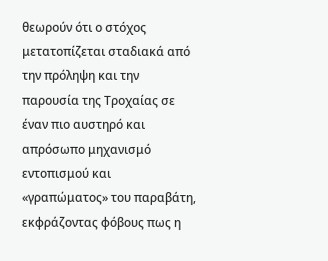θεωρούν ότι ο στόχος μετατοπίζεται σταδιακά από την πρόληψη και την παρουσία της Τροχαίας σε έναν πιο αυστηρό και απρόσωπο μηχανισμό εντοπισμού και «γραπώματος» του παραβάτη, εκφράζοντας φόβους πως η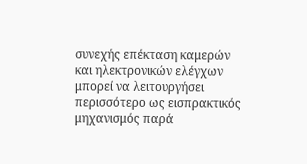συνεχής επέκταση καμερών και ηλεκτρονικών ελέγχων μπορεί να λειτουργήσει περισσότερο ως εισπρακτικός μηχανισμός παρά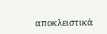αποκλειστικά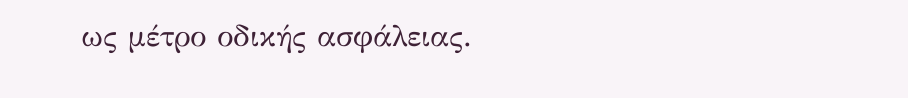ως μέτρο οδικής ασφάλειας.